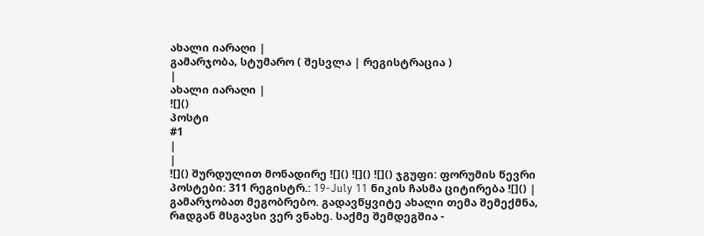ახალი იარაღი |
გამარჯობა, სტუმარო ( შესვლა | რეგისტრაცია )
|
ახალი იარაღი |
![]()
პოსტი
#1
|
|
![]() შურდულით მონადირე ![]() ![]() ![]() ჯგუფი: ფორუმის წევრი პოსტები: 311 რეგისტრ.: 19-July 11 ნიკის ჩასმა ციტირება ![]() |
გამარჯობათ მეგობრებო. გადავწყვიტე ახალი თემა შემექმნა, რaდგან მსგავსი ვერ ვნახე. საქმე შემდეგშია -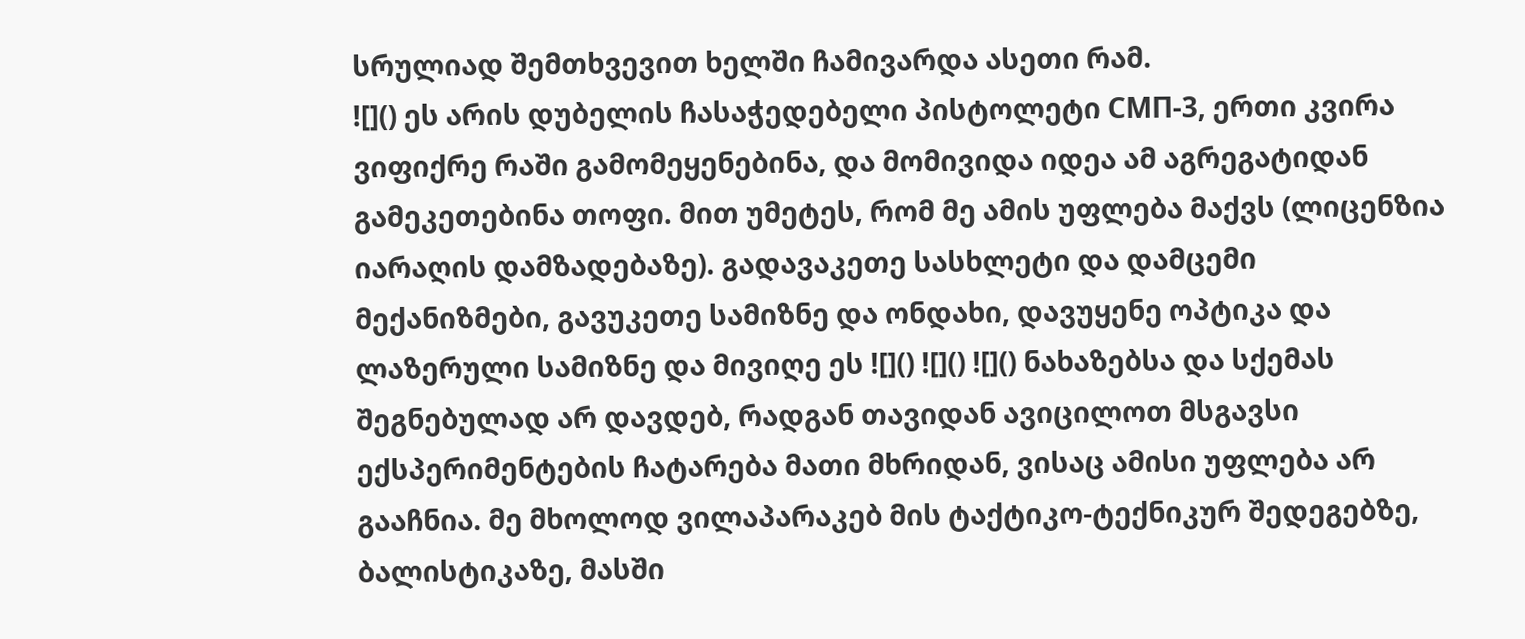სრულიად შემთხვევით ხელში ჩამივარდა ასეთი რამ.
![]() ეს არის დუბელის ჩასაჭედებელი პისტოლეტი СМП-3, ერთი კვირა ვიფიქრე რაში გამომეყენებინა, და მომივიდა იდეა ამ აგრეგატიდან გამეკეთებინა თოფი. მით უმეტეს, რომ მე ამის უფლება მაქვს (ლიცენზია იარაღის დამზადებაზე). გადავაკეთე სასხლეტი და დამცემი მექანიზმები, გავუკეთე სამიზნე და ონდახი, დავუყენე ოპტიკა და ლაზერული სამიზნე და მივიღე ეს ![]() ![]() ![]() ნახაზებსა და სქემას შეგნებულად არ დავდებ, რადგან თავიდან ავიცილოთ მსგავსი ექსპერიმენტების ჩატარება მათი მხრიდან, ვისაც ამისი უფლება არ გააჩნია. მე მხოლოდ ვილაპარაკებ მის ტაქტიკო-ტექნიკურ შედეგებზე, ბალისტიკაზე, მასში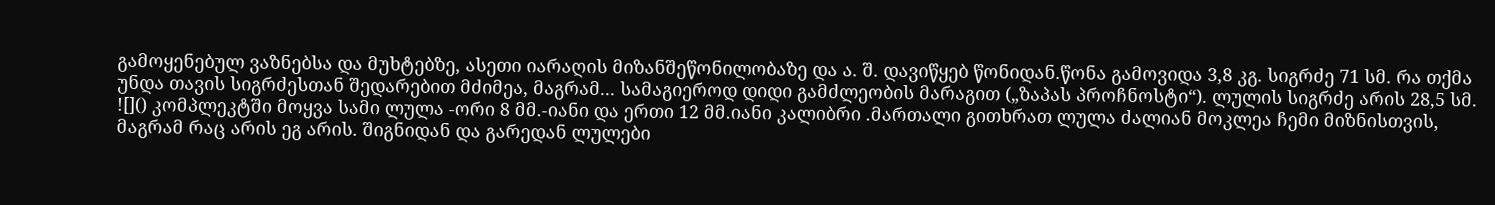გამოყენებულ ვაზნებსა და მუხტებზე, ასეთი იარაღის მიზანშეწონილობაზე და ა. შ. დავიწყებ წონიდან.წონა გამოვიდა 3,8 კგ. სიგრძე 71 სმ. რა თქმა უნდა თავის სიგრძესთან შედარებით მძიმეა, მაგრამ... სამაგიეროდ დიდი გამძლეობის მარაგით („ზაპას პროჩნოსტი“). ლულის სიგრძე არის 28,5 სმ. ![]() კომპლეკტში მოყვა სამი ლულა -ორი 8 მმ.-იანი და ერთი 12 მმ.იანი კალიბრი .მართალი გითხრათ ლულა ძალიან მოკლეა ჩემი მიზნისთვის, მაგრამ რაც არის ეგ არის. შიგნიდან და გარედან ლულები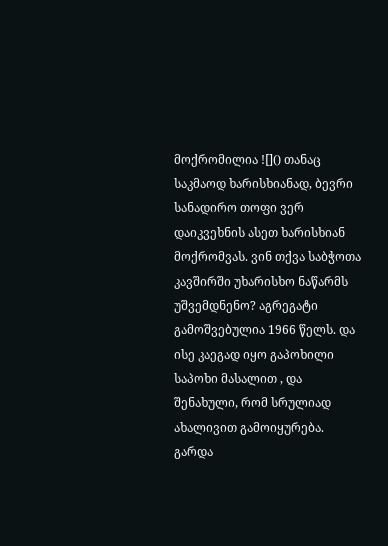მოქრომილია ![]() თანაც საკმაოდ ხარისხიანად, ბევრი სანადირო თოფი ვერ დაიკვეხნის ასეთ ხარისხიან მოქრომვას. ვინ თქვა საბჭოთა კავშირში უხარისხო ნაწარმს უშვემდნენო? აგრეგატი გამოშვებულია 1966 წელს. და ისე კაეგად იყო გაპოხილი საპოხი მასალით , და შენახული, რომ სრულიად ახალივით გამოიყურება. გარდა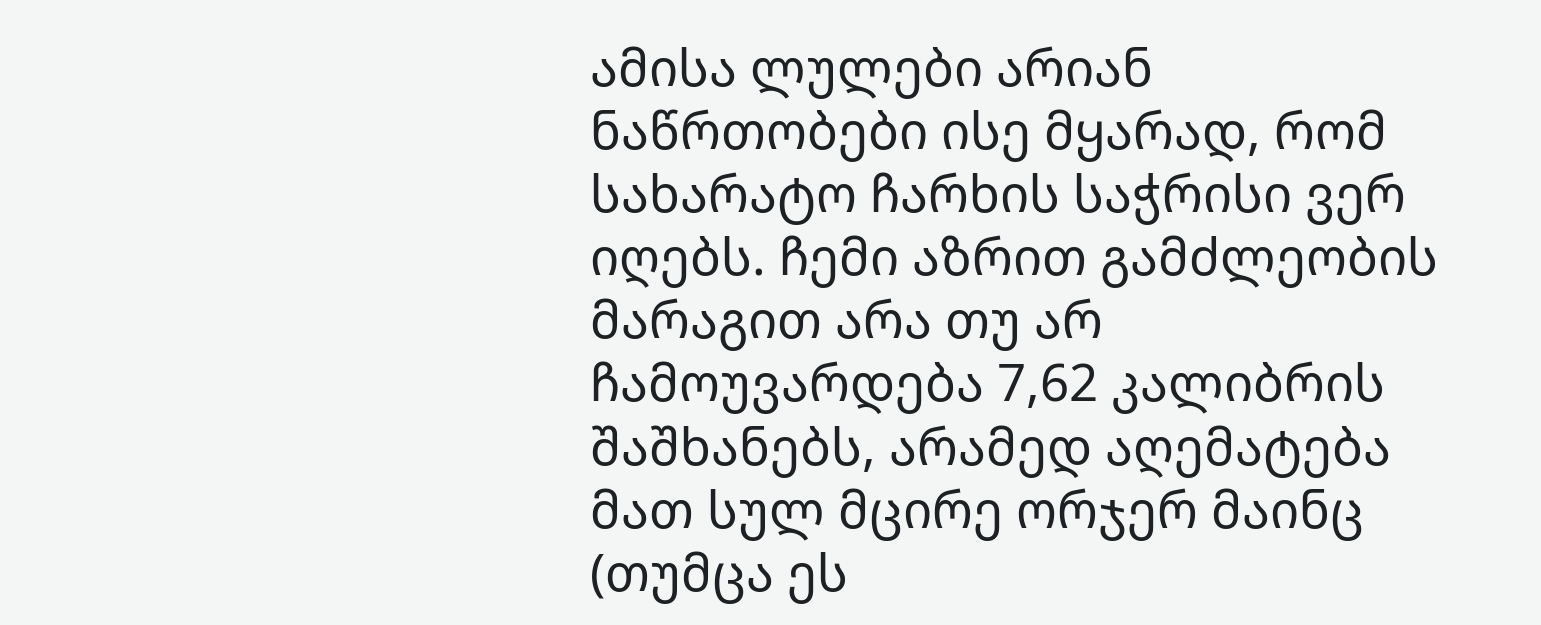ამისა ლულები არიან ნაწრთობები ისე მყარად, რომ სახარატო ჩარხის საჭრისი ვერ იღებს. ჩემი აზრით გამძლეობის მარაგით არა თუ არ ჩამოუვარდება 7,62 კალიბრის შაშხანებს, არამედ აღემატება მათ სულ მცირე ორჯერ მაინც (თუმცა ეს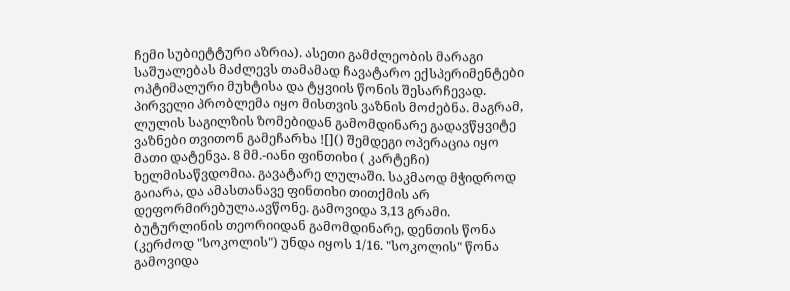ჩემი სუბიეტტური აზრია). ასეთი გამძლეობის მარაგი საშუალებას მაძლევს თამამად ჩავატარო ექსპერიმენტები ოპტიმალური მუხტისა და ტყვიის წონის შესარჩევად. პირველი პრობლემა იყო მისთვის ვაზნის მოძებნა. მაგრამ, ლულის საგილზის ზომებიდან გამომდინარე გადავწყვიტე ვაზნები თვითონ გამეჩარხა ![]() შემდეგი ოპერაცია იყო მათი დატენვა. 8 მმ.-იანი ფინთიხი ( კარტეჩი) ხელმისაწვდომია. გავატარე ლულაში. საკმაოდ მჭიდროდ გაიარა, და ამასთანავე ფინთიხი თითქმის არ დეფორმირებულა.ავწონე. გამოვიდა 3,13 გრამი. ბუტურლინის თეორიიდან გამომდინარე, დენთის წონა (კერძოდ "სოკოლის") უნდა იყოს 1/16. "სოკოლის" წონა გამოვიდა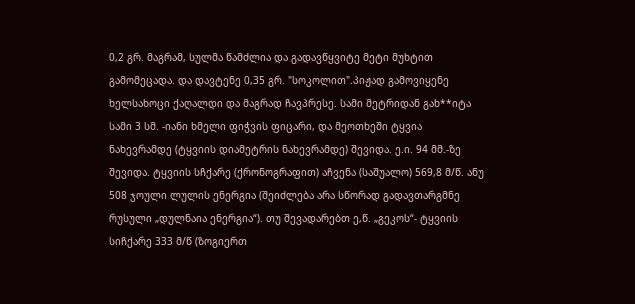0,2 გრ. მაგრამ, სულმა წამძლია და გადავწყვიტე მეტი მუხტით გამომეცადა. და დავტენე 0,35 გრ. "სოკოლით".პიჟად გამოვიყენე ხელსახოცი ქაღალდი და მაგრად ჩავპრესე. სამი მეტრიდან გახ**იტა სამი 3 სმ. -იანი ხმელი ფიჭვის ფიცარი, და მეოთხეში ტყვია ნახევრამდე (ტყვიის დიამეტრის ნახევრამდე) შევიდა. ე.ი. 94 მმ.-ზე შევიდა. ტყვიის სჩქარე (ქრონოგრაფით) აჩვენა (საშუალო) 569,8 მ/წ. ანუ 508 ჯოული ლულის ენერგია (შეიძლება არა სწორად გადავთარგმნე რუსული „დულნაია ენერგია“). თუ შევადარებთ ე,წ. „გეკოს“- ტყვიის სიჩქარე 333 მ/წ (ზოგიერთ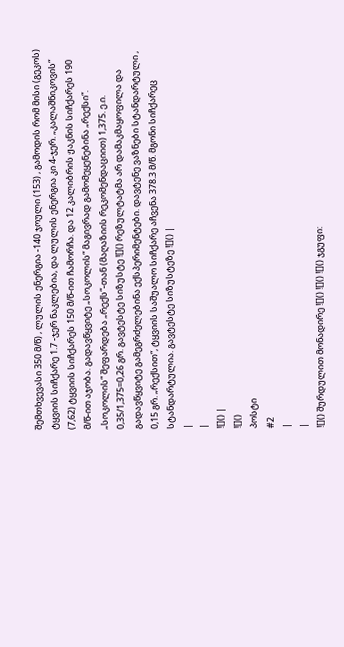შემთხვევასი 350 მ/წ) , ლულის ენერგია -140 ჯოული (153) , გამოდის რომ მისი (გეკოს) ტყვიის სიჩქარე 1.7 -ჯერ ნაკლებია, და ლულის ენერგია კი 4-ჯერ. „კალაშნიკოვის“ (7,62) ტყვიის სიჩქარეს 150 მ/წ-ით ჩამორჩა. და 12 კალიბრის ჟაკნის სიჩქარეს 190 მ/წ-ით აჯობა. გადავწყვიტე „სოკოლის“ მაგივრად გამომეყენებინა „რექსი“. „სოკოლის“ შეფარდება „რექს“-თან (მაღაზიის რეკომენდაციით) 1,375. ე.ი. 0,35/1,375=0,26 გრ. გავტესტე სიზუსტე ![]() რეზულტატმა არ დამაკმაყოფილა და გადავწყვიტე გამეგრძელებინა ექსპერიმენტები. დავტენე ვაზნები სტანდარტული , 0,15 გრ. „რექსით“, ტყვიის საშუალო სიჩქარე აჩვენა 378.3 მ/წ. მგონი სიჩქარეც სტანდარტულია. გავტესტე სიზუსტეზე ![]() |
|
|
![]() |
![]()
პოსტი
#2
|
|
![]() შურდულით მონადირე ![]() ![]() ![]() ჯგუფი: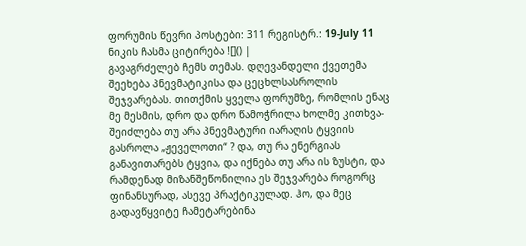ფორუმის წევრი პოსტები: 311 რეგისტრ.: 19-July 11 ნიკის ჩასმა ციტირება ![]() |
გავაგრძელებ ჩემს თემას. დღევანდელი ქვეთემა შეეხება პნევმატიკისა და ცეცხლსასროლის შეჯვარებას. თითქმის ყველა ფორუმზე, რომლის ენაც მე მესმის, დრო და დრო წამოჭრილა ხოლმე კითხვა-შეიძლება თუ არა პნევმატური იარაღის ტყვიის გასროლა „ჟეველოთი“ ? და, თუ რა ენერგიას განავითარებს ტყვია, და იქნება თუ არა ის ზუსტი, და რამდენად მიზანშეწონილია ეს შეჯვარება როგორც ფინანსურად, ასევე პრაქტიკულად. ჰო, და მეც გადავწყვიტე ჩამეტარებინა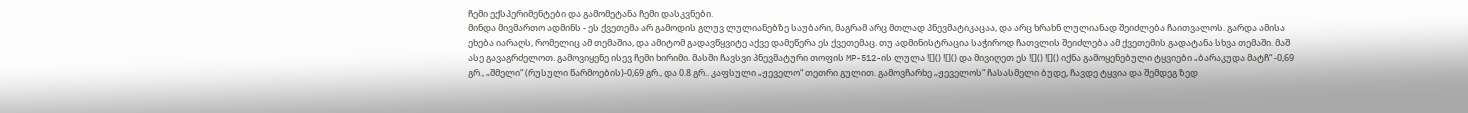ჩემი ექსპერიმენტები და გამომეტანა ჩემი დასკვნები.
მინდა მივმართო ადმინს - ეს ქვეთემა არ გამოდის გლუვ ლულიანებზე საუბარი, მაგრამ არც მთლად პნევმატიკაცაა, და არც ხრახნ ლულიანად შეიძლება ჩაითვალოს. გარდა ამისა ეხება იარაღს, რომელიც ამ თემაშია, და ამიტომ გადავწყვიტე აქვე დამეწერა ეს ქვეთემაც. თუ ადმინისტრაცია საჭიროდ ჩათვლის შეიძლება ამ ქვეთემის გადატანა სხვა თემაში. მაშ ასე გავაგრძელოთ. გამოვიყენე ისევ ჩემი ხირიმი. მასში ჩავსვი პნევმატური თოფის MP-512-ის ლულა ![]() ![]() და მივიღეთ ეს ![]() ![]() იქნა გამოყენებული ტყვიები „ბარაკუდა მატჩ“ -0,69 გრ., „შმელი“ (რუსული წარმოების)-0,69 გრ., და 0.8 გრ.. კაფსული „ჟეველო“ თეთრი გულით. გამოვჩარხე „ჟეველოს“ ჩასასმელი ბუდე, ჩავდე ტყვია და შემდეგ ზედ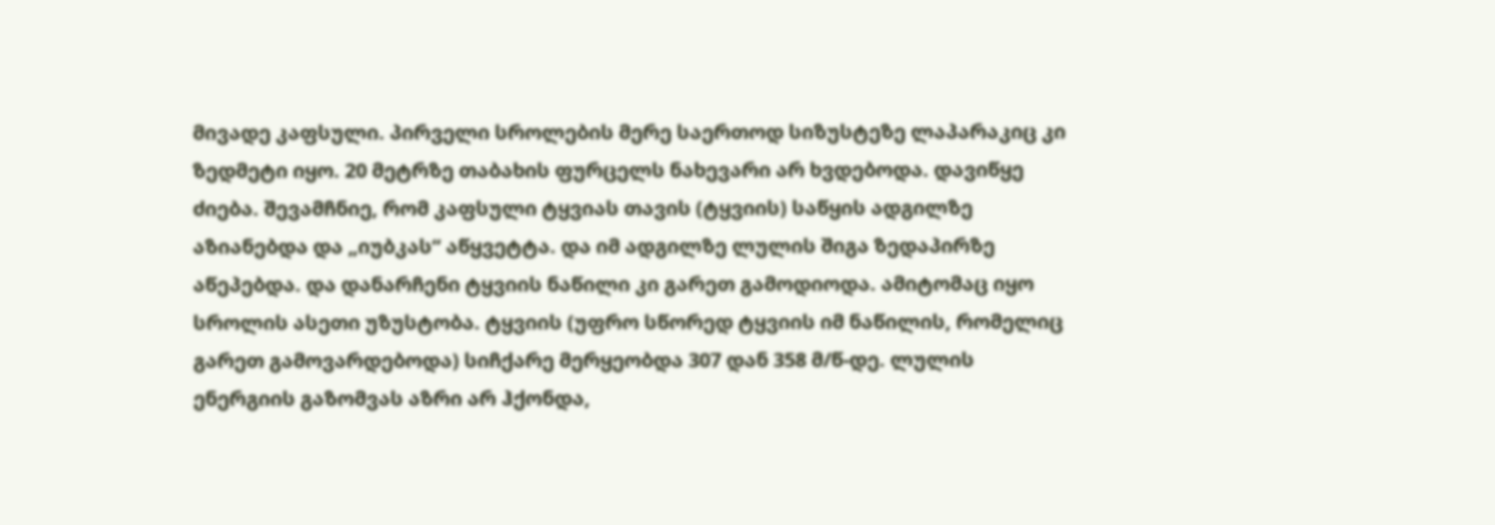მივადე კაფსული. პირველი სროლების მერე საერთოდ სიზუსტეზე ლაპარაკიც კი ზედმეტი იყო. 20 მეტრზე თაბახის ფურცელს ნახევარი არ ხვდებოდა. დავიწყე ძიება. შევამჩნიე, რომ კაფსული ტყვიას თავის (ტყვიის) საწყის ადგილზე აზიანებდა და „იუბკას“ აწყვეტტა. და იმ ადგილზე ლულის შიგა ზედაპირზე აწეპებდა. და დანარჩენი ტყვიის ნაწილი კი გარეთ გამოდიოდა. ამიტომაც იყო სროლის ასეთი უზუსტობა. ტყვიის (უფრო სწორედ ტყვიის იმ ნაწილის, რომელიც გარეთ გამოვარდებოდა) სიჩქარე მერყეობდა 307 დან 358 მ/წ-დე. ლულის ენერგიის გაზომვას აზრი არ ჰქონდა,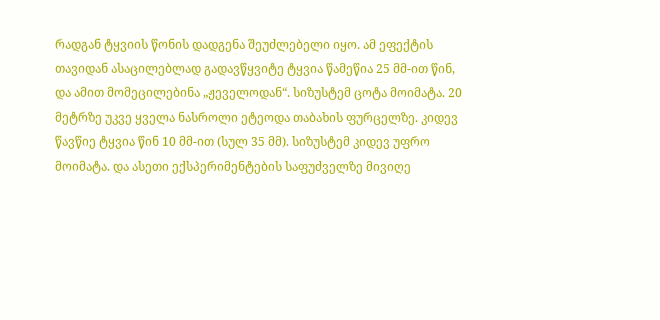რადგან ტყვიის წონის დადგენა შეუძლებელი იყო. ამ ეფექტის თავიდან ასაცილებლად გადავწყვიტე ტყვია წამეწია 25 მმ-ით წინ, და ამით მომეცილებინა „ჟეველოდან“. სიზუსტემ ცოტა მოიმატა. 20 მეტრზე უკვე ყველა ნასროლი ეტეოდა თაბახის ფურცელზე. კიდევ წავწიე ტყვია წინ 10 მმ-ით (სულ 35 მმ). სიზუსტემ კიდევ უფრო მოიმატა. და ასეთი ექსპერიმენტების საფუძველზე მივიღე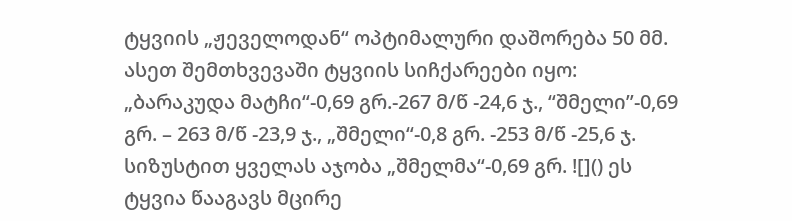ტყვიის „ჟეველოდან“ ოპტიმალური დაშორება 50 მმ. ასეთ შემთხვევაში ტყვიის სიჩქარეები იყო: „ბარაკუდა მატჩი“-0,69 გრ.-267 მ/წ -24,6 ჯ., “შმელი”-0,69 გრ. – 263 მ/წ -23,9 ჯ., „შმელი“-0,8 გრ. -253 მ/წ -25,6 ჯ. სიზუსტით ყველას აჯობა „შმელმა“-0,69 გრ. ![]() ეს ტყვია წააგავს მცირე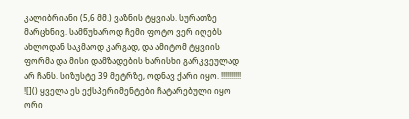კალიბრიანი (5,6 მმ.) ვაზნის ტყვიას. სურათზე მარცხნივ. სამწუხაროდ ჩემი ფოტო ვერ იღებს ახლოდან საკმაოდ კარგად, და ამიტომ ტყვიის ფორმა და მისი დამზადების ხარისხი გარკვეულად არ ჩანს. სიზუსტე 39 მეტრზე, ოდნავ ქარი იყო. !!!!!!!!!! ![]() ყველა ეს ექსპერიმენტები ჩატარებული იყო ორი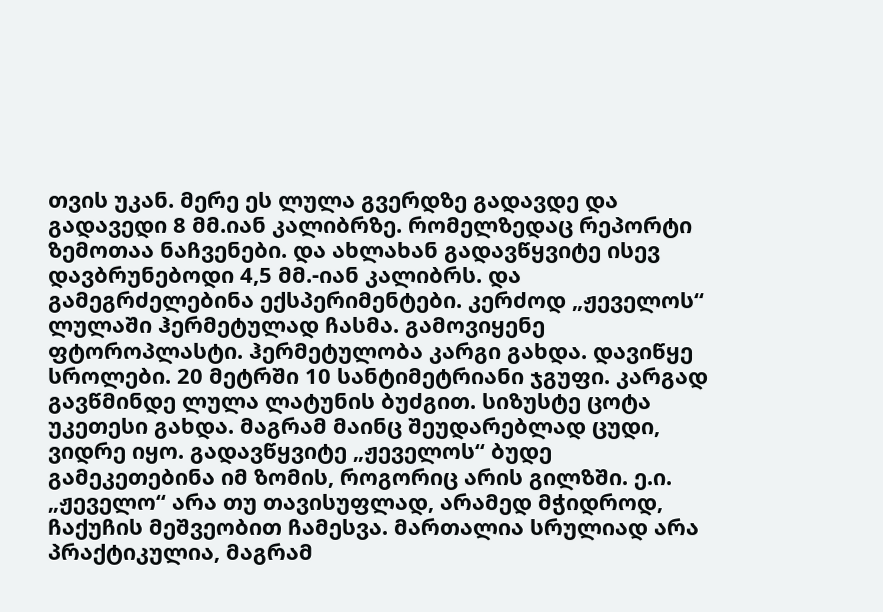თვის უკან. მერე ეს ლულა გვერდზე გადავდე და გადავედი 8 მმ.იან კალიბრზე. რომელზედაც რეპორტი ზემოთაა ნაჩვენები. და ახლახან გადავწყვიტე ისევ დავბრუნებოდი 4,5 მმ.-იან კალიბრს. და გამეგრძელებინა ექსპერიმენტები. კერძოდ „ჟეველოს“ ლულაში ჰერმეტულად ჩასმა. გამოვიყენე ფტოროპლასტი. ჰერმეტულობა კარგი გახდა. დავიწყე სროლები. 20 მეტრში 10 სანტიმეტრიანი ჯგუფი. კარგად გავწმინდე ლულა ლატუნის ბუძგით. სიზუსტე ცოტა უკეთესი გახდა. მაგრამ მაინც შეუდარებლად ცუდი, ვიდრე იყო. გადავწყვიტე „ჟეველოს“ ბუდე გამეკეთებინა იმ ზომის, როგორიც არის გილზში. ე.ი. „ჟეველო“ არა თუ თავისუფლად, არამედ მჭიდროდ, ჩაქუჩის მეშვეობით ჩამესვა. მართალია სრულიად არა პრაქტიკულია, მაგრამ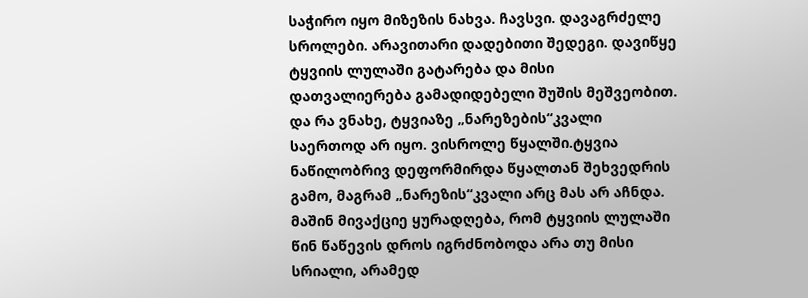საჭირო იყო მიზეზის ნახვა. ჩავსვი. დავაგრძელე სროლები. არავითარი დადებითი შედეგი. დავიწყე ტყვიის ლულაში გატარება და მისი დათვალიერება გამადიდებელი შუშის მეშვეობით. და რა ვნახე, ტყვიაზე „ნარეზების“კვალი საერთოდ არ იყო. ვისროლე წყალში.ტყვია ნაწილობრივ დეფორმირდა წყალთან შეხვედრის გამო, მაგრამ „ნარეზის“კვალი არც მას არ აჩნდა. მაშინ მივაქციე ყურადღება, რომ ტყვიის ლულაში წინ წაწევის დროს იგრძნობოდა არა თუ მისი სრიალი, არამედ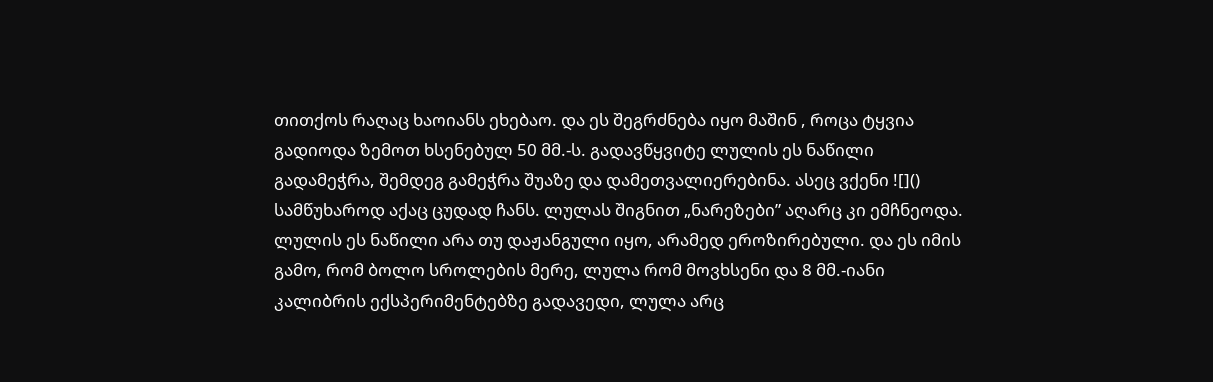თითქოს რაღაც ხაოიანს ეხებაო. და ეს შეგრძნება იყო მაშინ , როცა ტყვია გადიოდა ზემოთ ხსენებულ 50 მმ.-ს. გადავწყვიტე ლულის ეს ნაწილი გადამეჭრა, შემდეგ გამეჭრა შუაზე და დამეთვალიერებინა. ასეც ვქენი ![]() სამწუხაროდ აქაც ცუდად ჩანს. ლულას შიგნით „ნარეზები” აღარც კი ემჩნეოდა. ლულის ეს ნაწილი არა თუ დაჟანგული იყო, არამედ ეროზირებული. და ეს იმის გამო, რომ ბოლო სროლების მერე, ლულა რომ მოვხსენი და 8 მმ.-იანი კალიბრის ექსპერიმენტებზე გადავედი, ლულა არც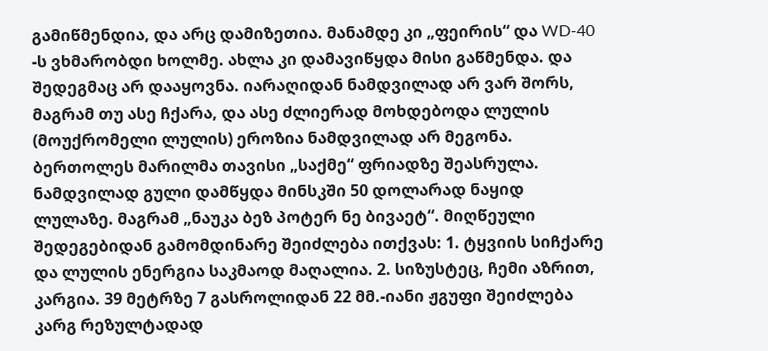გამიწმენდია, და არც დამიზეთია. მანამდე კი „ფეირის“ და WD-40 -ს ვხმარობდი ხოლმე. ახლა კი დამავიწყდა მისი გაწმენდა. და შედეგმაც არ დააყოვნა. იარაღიდან ნამდვილად არ ვარ შორს, მაგრამ თუ ასე ჩქარა, და ასე ძლიერად მოხდებოდა ლულის (მოუქრომელი ლულის) ეროზია ნამდვილად არ მეგონა. ბერთოლეს მარილმა თავისი „საქმე“ ფრიადზე შეასრულა. ნამდვილად გული დამწყდა მინსკში 50 დოლარად ნაყიდ ლულაზე. მაგრამ „ნაუკა ბეზ პოტერ ნე ბივაეტ“. მიღწეული შედეგებიდან გამომდინარე შეიძლება ითქვას: 1. ტყვიის სიჩქარე და ლულის ენერგია საკმაოდ მაღალია. 2. სიზუსტეც, ჩემი აზრით, კარგია. 39 მეტრზე 7 გასროლიდან 22 მმ.-იანი ჟგუფი შეიძლება კარგ რეზულტადად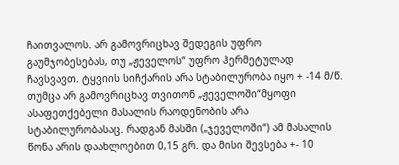ჩაითვალოს. არ გამოვრიცხავ შედეგის უფრო გაუმჯობესებას, თუ „ჟეველოს“ უფრო ჰერმეტულად ჩავსვავთ. ტყვიის სიჩქარის არა სტაბილურობა იყო + -14 მ/წ. თუმცა არ გამოვრიცხავ თვითონ „ჟეველოში“მყოფი ასაფეთქებელი მასალის რაოდენობის არა სტაბილურობასაც. რადგან მასში („ჯეველოში“) ამ მასალის წონა არის დაახლოებით 0,15 გრ. და მისი შევსება +- 10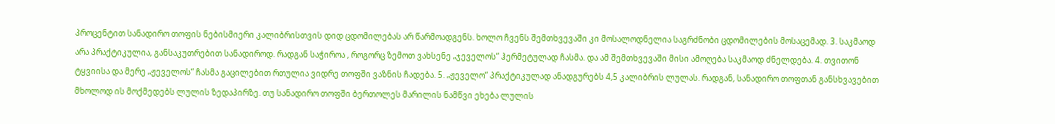პროცენტით სანადირო თოფის ნებისმიერი კალიბრისთვის დიდ ცდომილებას არ წარმოადგენს. ხოლო ჩვენს შემთხვევაში კი მოსალოდნელია საგრძნობი ცდომილების მოსაცემად. 3. საკმაოდ არა პრაქტიკულია, განსაკუთრებით სანადიროდ. რადგან საჭიროა , როგორც ზემოთ ვახსენე „ჯეველოს“ ჰერმეტულად ჩასმა. და ამ შემთხვევაში მისი ამოღება საკმაოდ ძნელდება. 4. თვითონ ტყვიისა და მერე „ჟეველოს“ ჩასმა გაცილებით რთულია ვიდრე თოფში ვაზნის ჩადება. 5. „ჟეველო“ პრაქტიკულად ანადგურებს 4,5 კალიბრის ლულას. რადგან, სანადირო თოფთან განსხვავებით მხოლოდ ის მოქმედებს ლულის ზედაპირზე. თუ სანადირო თოფში ბერთოლეს მარილის ნამწვი ეხება ლულის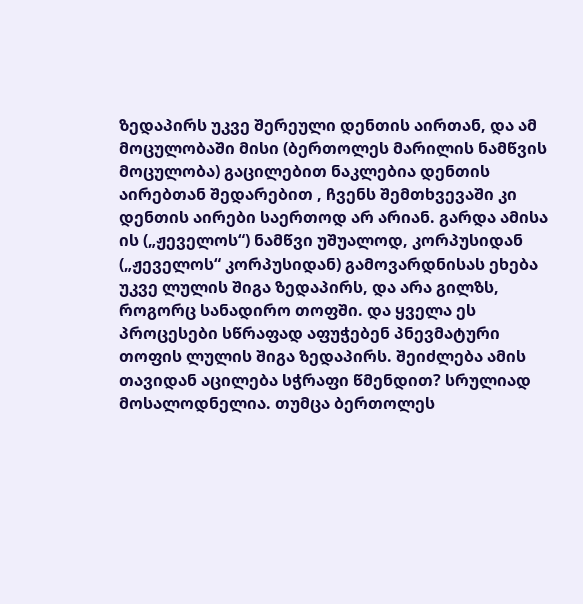ზედაპირს უკვე შერეული დენთის აირთან, და ამ მოცულობაში მისი (ბერთოლეს მარილის ნამწვის მოცულობა) გაცილებით ნაკლებია დენთის აირებთან შედარებით , ჩვენს შემთხვევაში კი დენთის აირები საერთოდ არ არიან. გარდა ამისა ის („ჟეველოს“) ნამწვი უშუალოდ, კორპუსიდან („ჟეველოს“ კორპუსიდან) გამოვარდნისას ეხება უკვე ლულის შიგა ზედაპირს, და არა გილზს, როგორც სანადირო თოფში. და ყველა ეს პროცესები სწრაფად აფუჭებენ პნევმატური თოფის ლულის შიგა ზედაპირს. შეიძლება ამის თავიდან აცილება სჭრაფი წმენდით? სრულიად მოსალოდნელია. თუმცა ბერთოლეს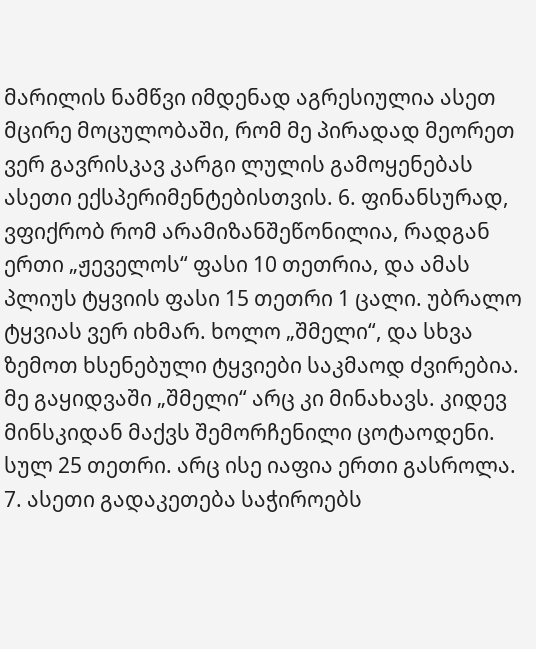მარილის ნამწვი იმდენად აგრესიულია ასეთ მცირე მოცულობაში, რომ მე პირადად მეორეთ ვერ გავრისკავ კარგი ლულის გამოყენებას ასეთი ექსპერიმენტებისთვის. 6. ფინანსურად, ვფიქრობ რომ არამიზანშეწონილია, რადგან ერთი „ჟეველოს“ ფასი 10 თეთრია, და ამას პლიუს ტყვიის ფასი 15 თეთრი 1 ცალი. უბრალო ტყვიას ვერ იხმარ. ხოლო „შმელი“, და სხვა ზემოთ ხსენებული ტყვიები საკმაოდ ძვირებია. მე გაყიდვაში „შმელი“ არც კი მინახავს. კიდევ მინსკიდან მაქვს შემორჩენილი ცოტაოდენი. სულ 25 თეთრი. არც ისე იაფია ერთი გასროლა. 7. ასეთი გადაკეთება საჭიროებს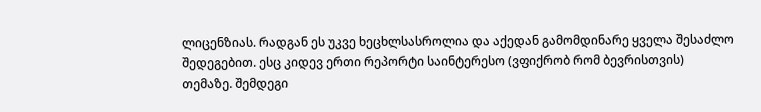ლიცენზიას. რადგან ეს უკვე ხეცხლსასროლია და აქედან გამომდინარე ყველა შესაძლო შედეგებით. ესც კიდევ ერთი რეპორტი საინტერესო (ვფიქრობ რომ ბევრისთვის) თემაზე. შემდეგი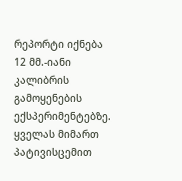რეპორტი იქნება 12 მმ.-იანი კალიბრის გამოყენების ექსპერიმენტებზე. ყველას მიმართ პატივისცემით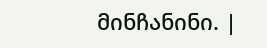მინჩანინი. |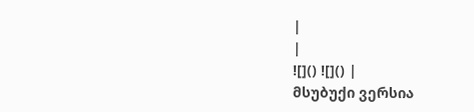|
|
![]() ![]() |
მსუბუქი ვერსია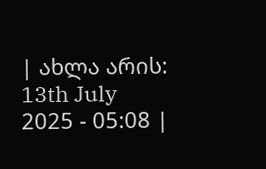| ახლა არის: 13th July 2025 - 05:08 |